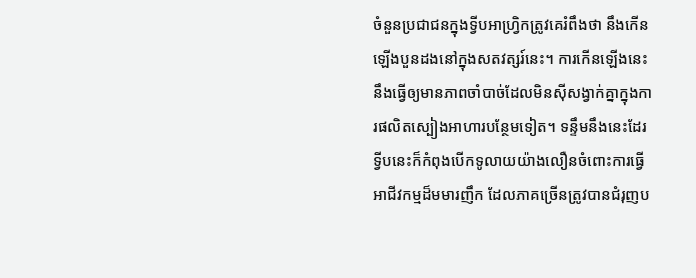ចំនួនប្រជាជនក្នុងទ្វីបអាហ្វ្រិកត្រូវគេរំពឹងថា នឹងកើនឡើងបួនដងនៅក្នុងសតវត្សរ៍នេះ។ ការកើនឡើងនេះនឹងធ្វើឲ្យមានភាពចាំបាច់ដែលមិនស៊ីសង្វាក់គ្នាក្នុងការផលិតស្បៀងអាហារបន្ថែមទៀត។ ទន្ទឹមនឹងនេះដែរ ទ្វីបនេះក៏កំពុងបើកទូលាយយ៉ាងលឿនចំពោះការធ្វើអាជីវកម្មដ៏មមារញឹក ដែលភាគច្រើនត្រូវបានជំរុញប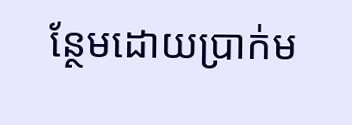ន្ថែមដោយប្រាក់ម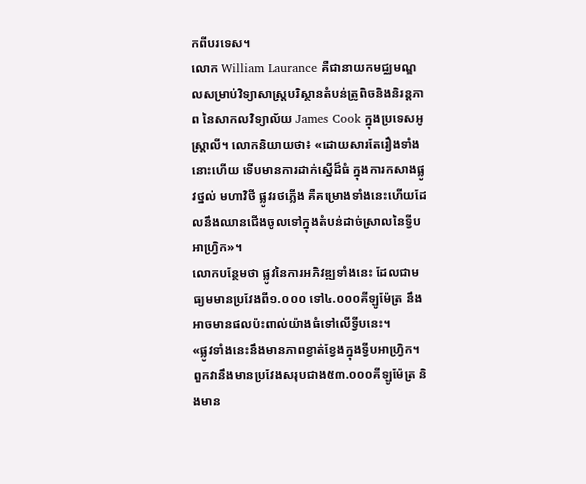កពីបរទេស។
លោក William Laurance គឺជានាយកមជ្ឈមណ្ឌលសម្រាប់វិទ្យាសាស្ត្របរិស្ថានតំបន់ត្រូពិចនិងនិរន្តភាព នៃសាកលវិទ្យាល័យ James Cook ក្នុងប្រទេសអូស្ត្រាលី។ លោកនិយាយថា៖ «ដោយសារតែរឿងទាំងនោះហើយ ទើបមានការដាក់ស្នើដ៏ធំ ក្នុងការកសាងផ្លូវថ្នល់ មហាវិថី ផ្លូវរថភ្លើង គឺគម្រោងទាំងនេះហើយដែលនឹងឈានជើងចូលទៅក្នុងតំបន់ដាច់ស្រាលនៃទ្វីបអាហ្វ្រិក»។
លោកបន្ថែមថា ផ្លូវនៃការអភិវឌ្ឍទាំងនេះ ដែលជាមធ្យមមានប្រវែងពី១.០០០ ទៅ៤.០០០គីឡូម៉ែត្រ នឹងអាចមានផលប៉ះពាល់យ៉ាងធំទៅលើទ្វីបនេះ។
«ផ្លូវទាំងនេះនឹងមានភាពខ្វាត់ខ្វែងក្នុងទ្វីបអាហ្វ្រិក។ ពួកវានឹងមានប្រវែងសរុបជាង៥៣.០០០គីឡូម៉ែត្រ និងមាន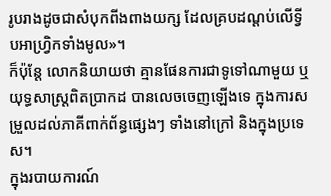រូបរាងដូចជាសំបុកពីងពាងយក្ស ដែលគ្របដណ្តប់លើទ្វីបអាហ្វ្រិកទាំងមូល»។
ក៏ប៉ុន្តែ លោកនិយាយថា គ្មានផែនការជាទូទៅណាមួយ ឬយុទ្ធសាស្ត្រពិតប្រាកដ បានលេចចេញឡើងទេ ក្នុងការសម្រួលដល់ភាគីពាក់ព័ន្ធផ្សេងៗ ទាំងនៅក្រៅ និងក្នុងប្រទេស។
ក្នុងរបាយការណ៍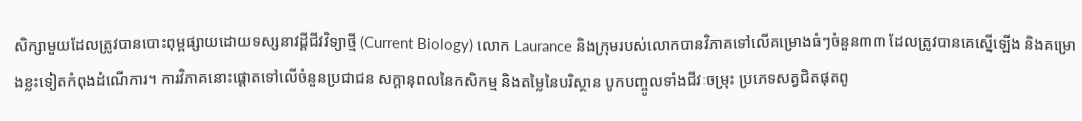សិក្សាមួយដែលត្រូវបានបោះពុម្ពផ្សាយដោយទស្សនាវដ្ដីជីវវិទ្យាថ្មី (Current Biology) លោក Laurance និងក្រុមរបស់លោកបានវិភាគទៅលើគម្រោងធំៗចំនួន៣៣ ដែលត្រូវបានគេស្នើឡើង និងគម្រោងខ្លះទៀតកំពុងដំណើការ។ ការវិភាគនោះផ្តោតទៅលើចំនួនប្រជាជន សក្តានុពលនៃកសិកម្ម និងតម្លៃនៃបរិស្ថាន បូកបញ្ចូលទាំងជីវៈចម្រុះ ប្រភេទសត្វជិតផុតពូ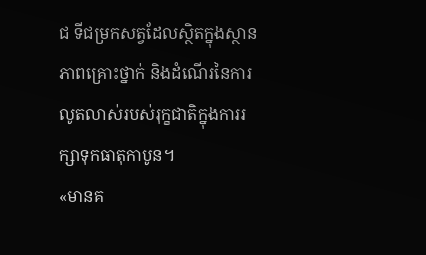ជ ទីជម្រកសត្វដែលស្ថិតក្នុងស្ថានភាពគ្រោះថ្នាក់ និងដំណើរនៃការលូតលាស់របស់រុក្ខជាតិក្នុងការរក្សាទុកធាតុកាបូន។
«មានគ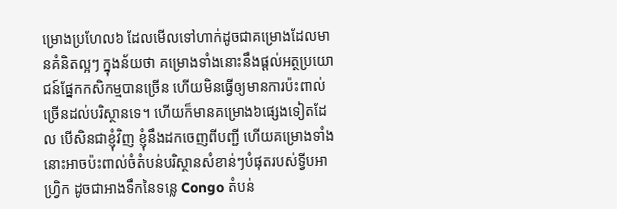ម្រោងប្រហែល៦ ដែលមើលទៅហាក់ដូចជាគម្រោងដែលមានគំនិតល្អៗ ក្នុងន័យថា គម្រោងទាំងនោះនឹងផ្តល់អត្ថប្រយោជន៍ផ្នែកកសិកម្មបានច្រើន ហើយមិនធ្វើឲ្យមានការប៉ះពាល់ច្រើនដល់បរិស្ថានទេ។ ហើយក៏មានគម្រោង៦ផ្សេងទៀតដែល បើសិនជាខ្ញុំវិញ ខ្ញុំនឹងដកចេញពីបញ្ជី ហើយគម្រោងទាំងនោះអាចប៉ះពាល់ចំតំបន់បរិស្ថានសំខាន់ៗបំផុតរបស់ទ្វីបអាហ្វ្រិក ដូចជាអាងទឹកនៃទន្លេ Congo តំបន់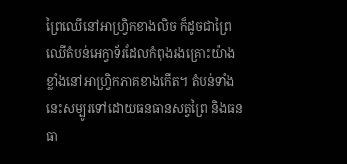ព្រៃឈើនៅអាហ្វ្រិកខាងលិច ក៏ដូចជាព្រៃឈើតំបន់អេក្វាទ័រដែលកំពុងរងគ្រោះយ៉ាងខ្លាំងនៅអាហ្វ្រិកភាគខាងកើត។ តំបន់ទាំងនេះសម្បូរទៅដោយធនធានសត្វព្រៃ និងធនធា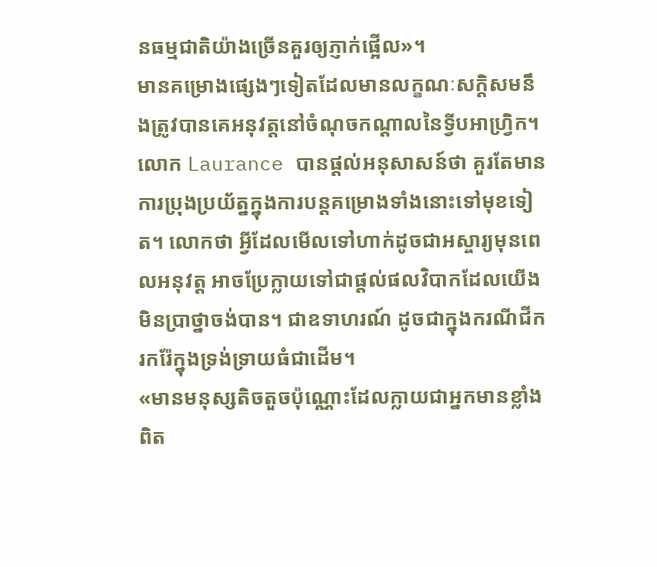នធម្មជាតិយ៉ាងច្រើនគួរឲ្យភ្ញាក់ផ្អើល»។
មានគម្រោងផ្សេងៗទៀតដែលមានលក្ខណៈសក្តិសមនឹងត្រូវបានគេអនុវត្តនៅចំណុចកណ្តាលនៃទ្វីបអាហ្វ្រិក។ លោក Laurance បានផ្តល់អនុសាសន៍ថា គួរតែមានការប្រុងប្រយ័ត្នក្នុងការបន្តគម្រោងទាំងនោះទៅមុខទៀត។ លោកថា អ្វីដែលមើលទៅហាក់ដូចជាអស្ចារ្យមុនពេលអនុវត្ត អាចប្រែក្លាយទៅជាផ្តល់ផលវិបាកដែលយើងមិនប្រាថ្នាចង់បាន។ ជាឧទាហរណ៍ ដូចជាក្នុងករណីជីករករ៉ែក្នុងទ្រង់ទ្រាយធំជាដើម។
«មានមនុស្សតិចតួចប៉ុណ្ណោះដែលក្លាយជាអ្នកមានខ្លាំងពិត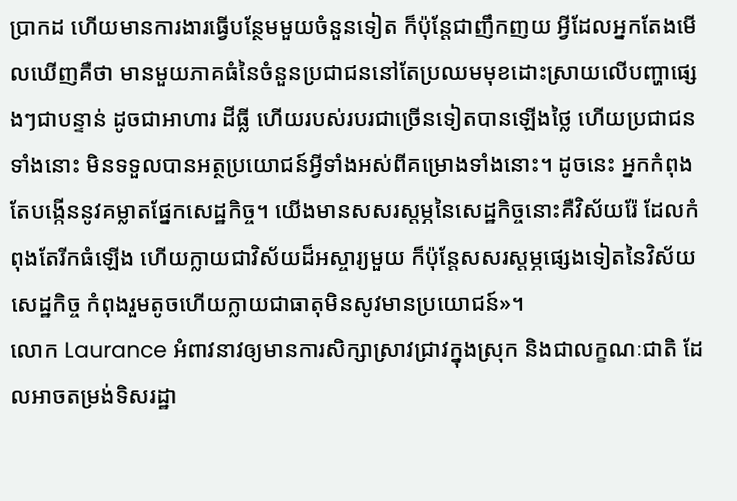ប្រាកដ ហើយមានការងារធ្វើបន្ថែមមួយចំនួនទៀត ក៏ប៉ុន្តែជាញឹកញយ អ្វីដែលអ្នកតែងមើលឃើញគឺថា មានមួយភាគធំនៃចំនួនប្រជាជននៅតែប្រឈមមុខដោះស្រាយលើបញ្ហាផ្សេងៗជាបន្ទាន់ ដូចជាអាហារ ដីធ្លី ហើយរបស់របរជាច្រើនទៀតបានឡើងថ្លៃ ហើយប្រជាជនទាំងនោះ មិនទទួលបានអត្ថប្រយោជន៍អ្វីទាំងអស់ពីគម្រោងទាំងនោះ។ ដូចនេះ អ្នកកំពុងតែបង្កើននូវគម្លាតផ្នែកសេដ្ឋកិច្ច។ យើងមានសសរស្តម្ភនៃសេដ្ឋកិច្ចនោះគឺវិស័យរ៉ែ ដែលកំពុងតែរីកធំឡើង ហើយក្លាយជាវិស័យដ៏អស្ចារ្យមួយ ក៏ប៉ុន្តែសសរស្តម្ភផ្សេងទៀតនៃវិស័យសេដ្ឋកិច្ច កំពុងរួមតូចហើយក្លាយជាធាតុមិនសូវមានប្រយោជន៍»។
លោក Laurance អំពាវនាវឲ្យមានការសិក្សាស្រាវជ្រាវក្នុងស្រុក និងជាលក្ខណៈជាតិ ដែលអាចតម្រង់ទិសរដ្ឋា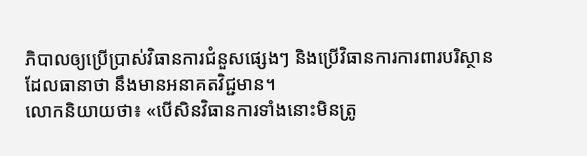ភិបាលឲ្យប្រើប្រាស់វិធានការជំនួសផ្សេងៗ និងប្រើវិធានការការពារបរិស្ថានដែលធានាថា នឹងមានអនាគតវិជ្ជមាន។
លោកនិយាយថា៖ «បើសិនវិធានការទាំងនោះមិនត្រូ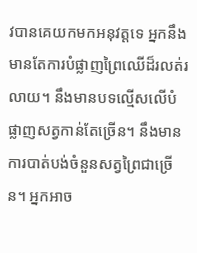វបានគេយកមកអនុវត្តទេ អ្នកនឹងមានតែការបំផ្លាញព្រៃឈើដ៏រលត់រលាយ។ នឹងមានបទល្មើសលើបំផ្លាញសត្វកាន់តែច្រើន។ នឹងមានការបាត់បង់ចំនួនសត្វព្រៃជាច្រើន។ អ្នកអាច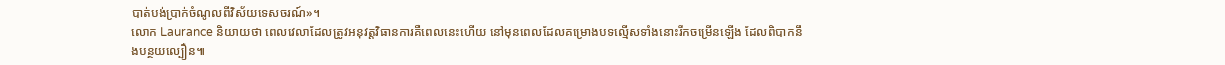បាត់បង់ប្រាក់ចំណូលពីវិស័យទេសចរណ៍»។
លោក Laurance និយាយថា ពេលវេលាដែលត្រូវអនុវត្តវិធានការគឺពេលនេះហើយ នៅមុនពេលដែលគម្រោងបទល្មើសទាំងនោះរីកចម្រើនឡើង ដែលពិបាកនឹងបន្ថយល្បឿន៕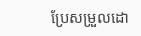ប្រែសម្រួលដោ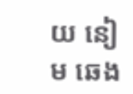យ នៀម ឆេង